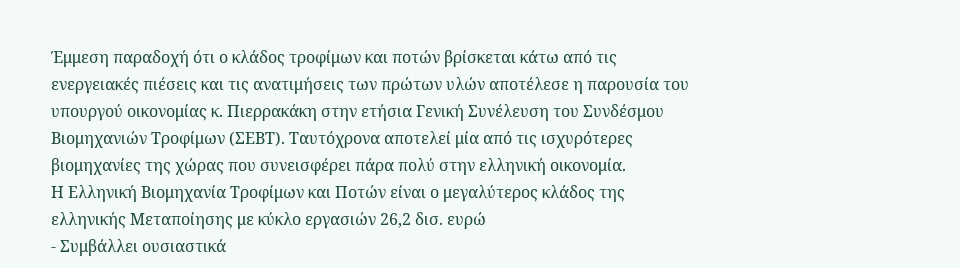Έμμεση παραδοχή ότι ο κλάδος τροφίμων και ποτών βρίσκεται κάτω από τις ενεργειακές πιέσεις και τις ανατιμήσεις των πρώτων υλών αποτέλεσε η παρουσία του υπουργού οικονομίας κ. Πιερρακάκη στην ετήσια Γενική Συνέλευση του Συνδέσμου Βιομηχανιών Τροφίμων (ΣΕΒΤ). Ταυτόχρονα αποτελεί μία από τις ισχυρότερες βιομηχανίες της χώρας που συνεισφέρει πάρα πολύ στην ελληνική οικονομία.
Η Ελληνική Βιομηχανία Τροφίμων και Ποτών είναι ο μεγαλύτερος κλάδος της ελληνικής Μεταποίησης με κύκλο εργασιών 26,2 δισ. ευρώ
- Συμβάλλει ουσιαστικά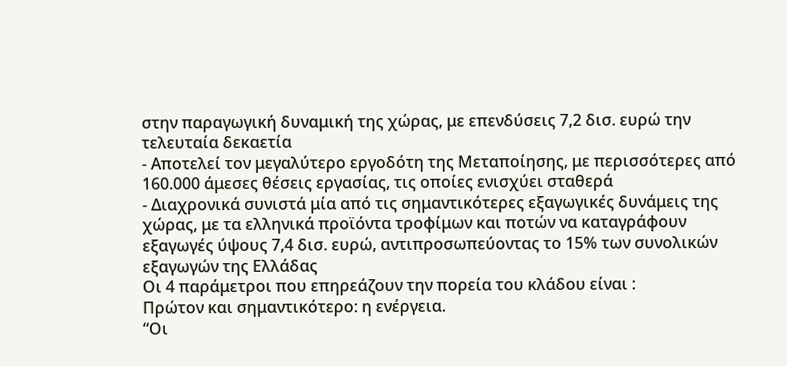στην παραγωγική δυναμική της χώρας, με επενδύσεις 7,2 δισ. ευρώ την τελευταία δεκαετία
- Αποτελεί τον μεγαλύτερο εργοδότη της Μεταποίησης, με περισσότερες από 160.000 άμεσες θέσεις εργασίας, τις οποίες ενισχύει σταθερά
- Διαχρονικά συνιστά μία από τις σημαντικότερες εξαγωγικές δυνάμεις της χώρας, με τα ελληνικά προϊόντα τροφίμων και ποτών να καταγράφουν εξαγωγές ύψους 7,4 δισ. ευρώ, αντιπροσωπεύοντας το 15% των συνολικών εξαγωγών της Ελλάδας
Οι 4 παράμετροι που επηρεάζουν την πορεία του κλάδου είναι :
Πρώτον και σημαντικότερο: η ενέργεια.
“Οι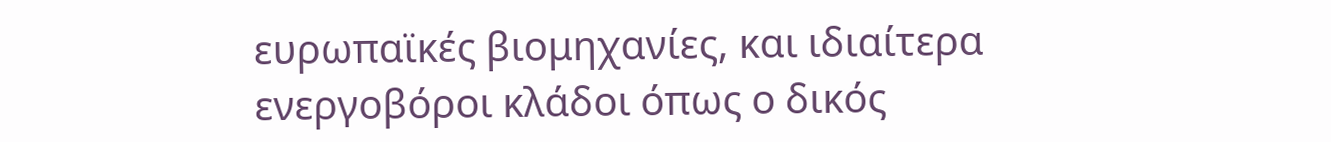ευρωπαϊκές βιομηχανίες, και ιδιαίτερα ενεργοβόροι κλάδοι όπως ο δικός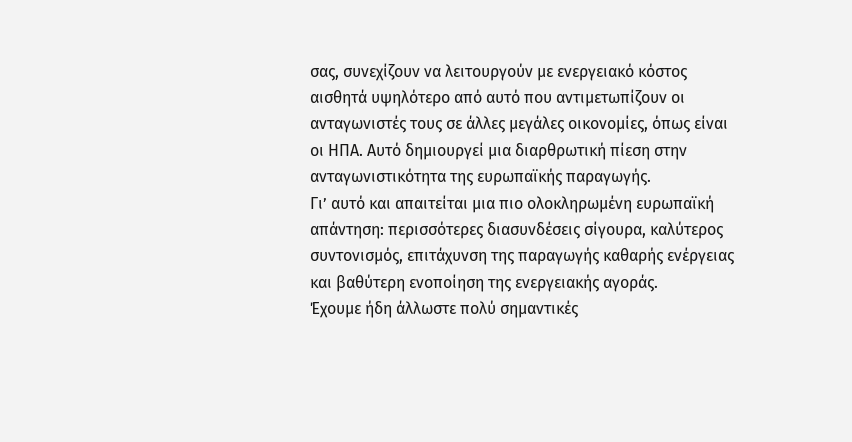σας, συνεχίζουν να λειτουργούν με ενεργειακό κόστος αισθητά υψηλότερο από αυτό που αντιμετωπίζουν οι ανταγωνιστές τους σε άλλες μεγάλες οικονομίες, όπως είναι οι ΗΠΑ. Αυτό δημιουργεί μια διαρθρωτική πίεση στην ανταγωνιστικότητα της ευρωπαϊκής παραγωγής.
Γι’ αυτό και απαιτείται μια πιο ολοκληρωμένη ευρωπαϊκή απάντηση: περισσότερες διασυνδέσεις σίγουρα, καλύτερος συντονισμός, επιτάχυνση της παραγωγής καθαρής ενέργειας και βαθύτερη ενοποίηση της ενεργειακής αγοράς.
Έχουμε ήδη άλλωστε πολύ σημαντικές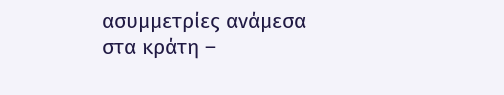ασυμμετρίες ανάμεσα στα κράτη –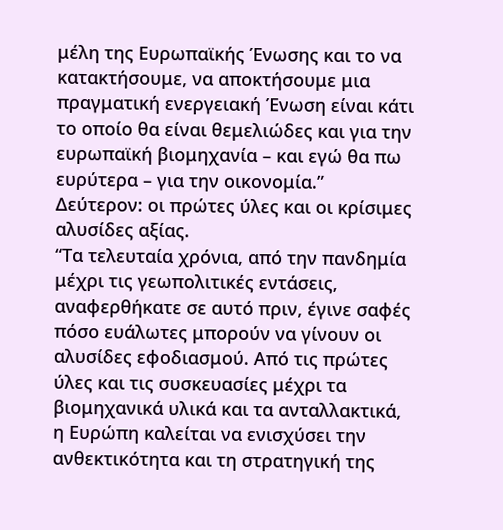μέλη της Ευρωπαϊκής Ένωσης και το να κατακτήσουμε, να αποκτήσουμε μια πραγματική ενεργειακή Ένωση είναι κάτι το οποίο θα είναι θεμελιώδες και για την ευρωπαϊκή βιομηχανία – και εγώ θα πω ευρύτερα – για την οικονομία.”
Δεύτερον: οι πρώτες ύλες και οι κρίσιμες αλυσίδες αξίας.
“Τα τελευταία χρόνια, από την πανδημία μέχρι τις γεωπολιτικές εντάσεις, αναφερθήκατε σε αυτό πριν, έγινε σαφές πόσο ευάλωτες μπορούν να γίνουν οι αλυσίδες εφοδιασμού. Από τις πρώτες ύλες και τις συσκευασίες μέχρι τα βιομηχανικά υλικά και τα ανταλλακτικά, η Ευρώπη καλείται να ενισχύσει την ανθεκτικότητα και τη στρατηγική της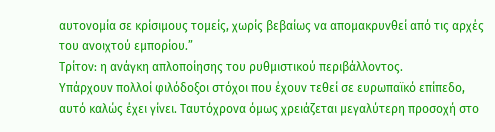αυτονομία σε κρίσιμους τομείς, χωρίς βεβαίως να απομακρυνθεί από τις αρχές του ανοιχτού εμπορίου.”
Τρίτον: η ανάγκη απλοποίησης του ρυθμιστικού περιβάλλοντος.
Υπάρχουν πολλοί φιλόδοξοι στόχοι που έχουν τεθεί σε ευρωπαϊκό επίπεδο, αυτό καλώς έχει γίνει. Ταυτόχρονα όμως χρειάζεται μεγαλύτερη προσοχή στο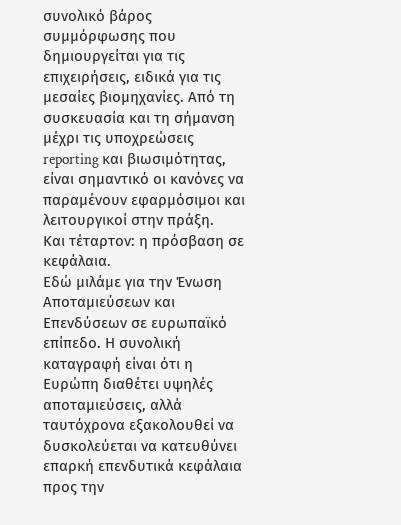συνολικό βάρος συμμόρφωσης που δημιουργείται για τις επιχειρήσεις, ειδικά για τις μεσαίες βιομηχανίες. Από τη συσκευασία και τη σήμανση μέχρι τις υποχρεώσεις reporting και βιωσιμότητας, είναι σημαντικό οι κανόνες να παραμένουν εφαρμόσιμοι και λειτουργικοί στην πράξη.
Και τέταρτον: η πρόσβαση σε κεφάλαια.
Εδώ μιλάμε για την Ένωση Αποταμιεύσεων και Επενδύσεων σε ευρωπαϊκό επίπεδο. Η συνολική καταγραφή είναι ότι η Ευρώπη διαθέτει υψηλές αποταμιεύσεις, αλλά ταυτόχρονα εξακολουθεί να δυσκολεύεται να κατευθύνει επαρκή επενδυτικά κεφάλαια προς την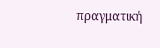πραγματική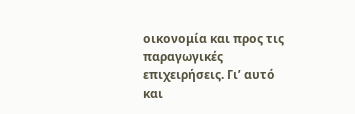οικονομία και προς τις παραγωγικές επιχειρήσεις. Γι’ αυτό και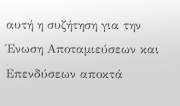αυτή η συζήτηση για την Ένωση Αποταμιεύσεων και Επενδύσεων αποκτά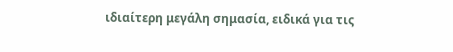ιδιαίτερη μεγάλη σημασία, ειδικά για τις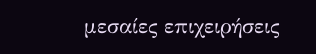μεσαίες επιχειρήσεις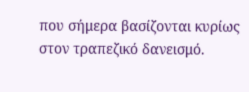που σήμερα βασίζονται κυρίως στον τραπεζικό δανεισμό.